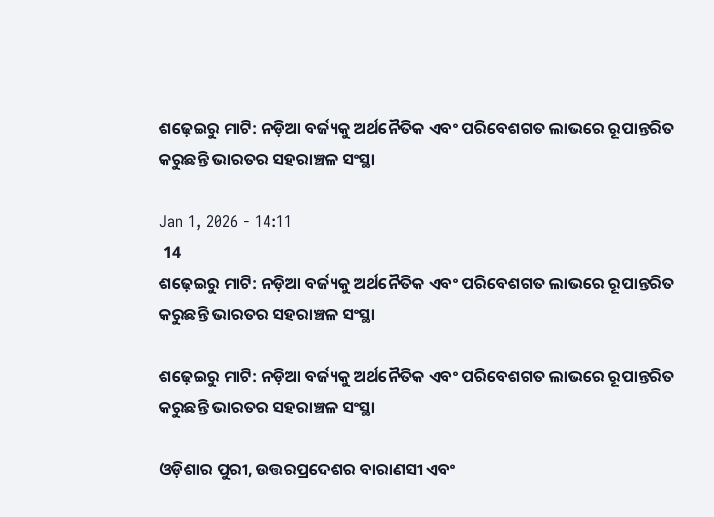ଶଢ଼େଇରୁ ମାଟି: ନଡ଼ିଆ ବର୍ଜ୍ୟକୁ ଅର୍ଥନୈତିକ ଏବଂ ପରିବେଶଗତ ଲାଭରେ ରୂପାନ୍ତରିତ କରୁଛନ୍ତି ଭାରତର ସହରାଞ୍ଚଳ ସଂସ୍ଥା

Jan 1, 2026 - 14:11
 14
ଶଢ଼େଇରୁ ମାଟି: ନଡ଼ିଆ ବର୍ଜ୍ୟକୁ ଅର୍ଥନୈତିକ ଏବଂ ପରିବେଶଗତ ଲାଭରେ ରୂପାନ୍ତରିତ କରୁଛନ୍ତି ଭାରତର ସହରାଞ୍ଚଳ ସଂସ୍ଥା

ଶଢ଼େଇରୁ ମାଟି: ନଡ଼ିଆ ବର୍ଜ୍ୟକୁ ଅର୍ଥନୈତିକ ଏବଂ ପରିବେଶଗତ ଲାଭରେ ରୂପାନ୍ତରିତ କରୁଛନ୍ତି ଭାରତର ସହରାଞ୍ଚଳ ସଂସ୍ଥା

ଓଡ଼ିଶାର ପୁରୀ, ଉତ୍ତରପ୍ରଦେଶର ବାରାଣସୀ ଏବଂ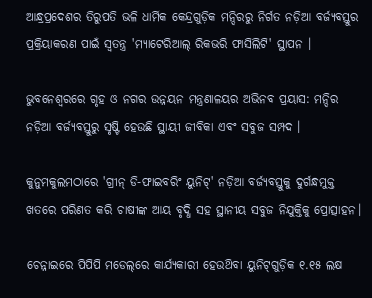ଆନ୍ଧ୍ରପ୍ରଦେଶର ତିରୁପତି ଭଳି ଧାର୍ମିକ କେନ୍ଦ୍ରଗୁଡ଼ିକ ମନ୍ଦିରରୁ ନିର୍ଗତ ନଡ଼ିଆ ବର୍ଜ୍ୟବସ୍ତୁର ପ୍ରକ୍ରିୟାକରଣ ପାଇଁ ସ୍ବତନ୍ତ୍ର 'ମ୍ୟାଟେରିଆଲ୍ ରିକଭରି ଫାସିଲିଟି' ସ୍ଥାପନ ।

ଭୁବନେଶ୍ବରରେ ଗୃହ ଓ ନଗର ଉନ୍ନୟନ ମନ୍ତ୍ରଣାଳୟର ଅଭିନବ ପ୍ରୟାସ: ମନ୍ଦିର ନଡ଼ିଆ ବର୍ଜ୍ୟବସ୍ତୁରୁ ସୃଷ୍ଟି ହେଉଛି ସ୍ଥାୟୀ ଜୀବିକା ଏବଂ ସବୁଜ ସମ୍ପଦ ।

କୁନୁମକୁଲମଠାରେ 'ଗ୍ରୀନ୍ ଡି-ଫାଇବରିଂ ୟୁନିଟ୍' ନଡ଼ିଆ ବର୍ଜ୍ୟବସ୍ତୁକୁ ଦୁର୍ଗନ୍ଧମୁକ୍ତ ଖତରେ ପରିଣତ କରି ଚାଷୀଙ୍କ ଆୟ ବୃଦ୍ଧି ସହ ସ୍ଥାନୀୟ ସବୁଜ ନିଯୁକ୍ତିକୁ ପ୍ରୋତ୍ସାହନ।

ଚେନ୍ନାଇରେ ପିପିପି ମଡେଲ୍‌ରେ କାର୍ଯ୍ୟକାରୀ ହେଉଥ‌ିବା ୟୁନିଟ୍‌ଗୁଡ଼ିକ ୧.୧୫ ଲକ୍ଷ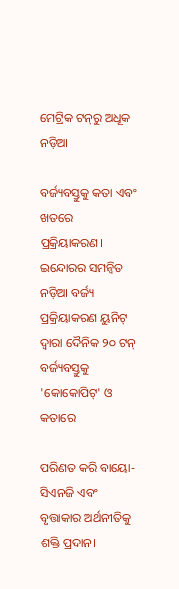ମେଟ୍ରିକ ଟନ୍‌ରୁ ଅଧୂକ ନଡ଼ିଆ

ବର୍ଜ୍ୟବସ୍ତୁକୁ କତା ଏବଂ ଖତରେ ପ୍ରକ୍ରିୟାକରଣ। ଇନ୍ଦୋରର ସମନ୍ବିତ ନଡ଼ିଆ ବର୍ଜ୍ୟ ପ୍ରକ୍ରିୟାକରଣ ୟୁନିଟ୍ ଦ୍ବାରା ଦୈନିକ ୨୦ ଟନ୍ ବର୍ଜ୍ୟବସ୍ତୁକୁ 'କୋକୋପିଟ୍' ଓ କତାରେ

ପରିଣତ କରି ବାୟୋ-ସିଏନଜି ଏବଂ ବୃତ୍ତାକାର ଅର୍ଥନୀତିକୁ ଶକ୍ତି ପ୍ରଦାନ।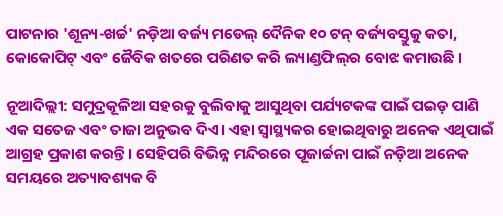ପାଟନାର 'ଶୂନ୍ୟ-ଖର୍ଚ୍ଚ' ନଡ଼ିଆ ବର୍ଜ୍ୟ ମଡେଲ୍ ଦୈନିକ ୧୦ ଟନ୍‌ ବର୍ଜ୍ୟବସ୍ତୁକୁ କତା, କୋକୋପିଟ୍ ଏବଂ ଜୈବିକ ଖତରେ ପରିଣତ କରି ଲ୍ୟାଣ୍ଡଫିଲ୍‌ର ବୋଝ କମାଉଛି ।

ନୂଆଦିଲ୍ଲୀ: ସମୁଦ୍ରକୂଳିଆ ସହରକୁ ବୁଲିବାକୁ ଆସୁଥିବା ପର୍ଯ୍ୟଟକଙ୍କ ପାଇଁ ପଇଡ଼ ପାଣି ଏକ ସତେଜ ଏବଂ ତାଜା ଅନୁଭବ ଦିଏ। ଏହା ସ୍ବାସ୍ଥ୍ୟକର ହୋଇଥିବାରୁ ଅନେକ ଏଥିପାଇଁ ଆଗ୍ରହ ପ୍ରକାଶ କରନ୍ତି। ସେହିପରି ବିଭିନ୍ନ ମନ୍ଦିରରେ ପୂଜାର୍ଚ୍ଚନା ପାଇଁ ନଡ଼ିଆ ଅନେକ ସମୟରେ ଅତ୍ୟାବଶ୍ୟକ ବି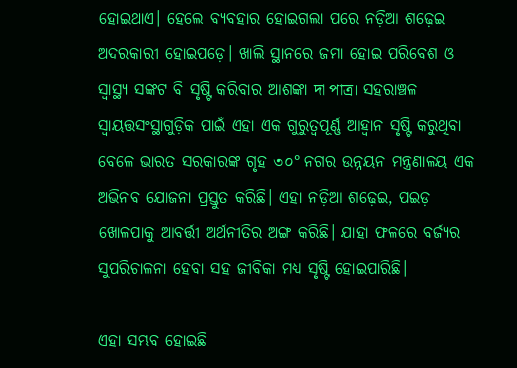ହୋଇଥାଏ। ହେଲେ ବ୍ୟବହାର ହୋଇଗଲା ପରେ ନଡ଼ିଆ ଶଢ଼େଇ ଅଦରକାରୀ ହୋଇପଡ଼େ। ଖାଲି ସ୍ଥାନରେ ଜମା ହୋଇ ପରିବେଶ ଓ ସ୍ବାସ୍ଥ୍ୟ ସଙ୍କଟ ବି ସୃଷ୍ଟି କରିବାର ଆଶଙ୍କା দা পাত্র। ସହରାଞ୍ଚଳ ସ୍ବାୟତ୍ତସଂସ୍ଥାଗୁଡ଼ିକ ପାଇଁ ଏହା ଏକ ଗୁରୁତ୍ୱପୂର୍ଣ୍ଣ ଆହ୍ବାନ ସୃଷ୍ଟି କରୁଥିବା ବେଳେ ଭାରତ ସରକାରଙ୍କ ଗୃହ ৩০° ନଗର ଉନ୍ନୟନ ମନ୍ତ୍ରଣାଳୟ ଏକ ଅଭିନବ ଯୋଜନା ପ୍ରସ୍ତୁତ କରିଛି। ଏହା ନଡ଼ିଆ ଶଢ଼େଇ, ପଇଡ଼ ଖୋଳପାକୁ ଆବର୍ତ୍ତୀ ଅର୍ଥନୀତିର ଅଙ୍ଗ କରିଛି। ଯାହା ଫଳରେ ବର୍ଜ୍ୟର ସୁପରିଚାଳନା ହେବା ସହ ଜୀବିକା ମଧ୍ଯ ସୃଷ୍ଟି ହୋଇପାରିଛି।

ଏହା ସମ୍ଭବ ହୋଇଛି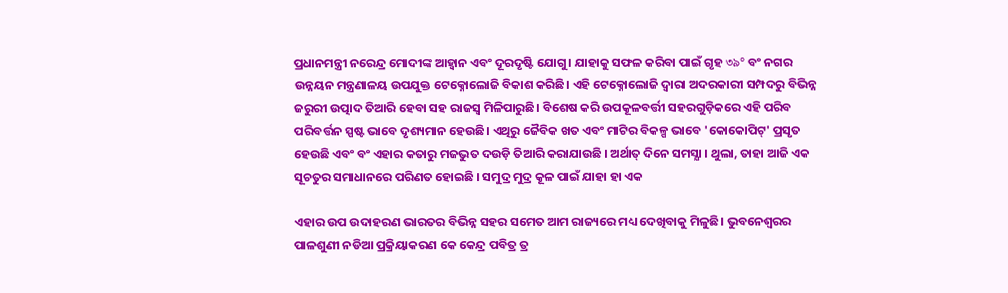ପ୍ରଧାନମନ୍ତ୍ରୀ ନରେନ୍ଦ୍ର ମୋଦୀଙ୍କ ଆହ୍ବାନ ଏବଂ ଦୂରଦୃଷ୍ଟି ଯୋଗୁ। ଯାହାକୁ ସଫଳ କରିବା ପାଇଁ ଗୃହ ৩৯° ବଂ ନଗର ଉନ୍ନୟନ ମନ୍ତ୍ରଣାଳୟ ଉପଯୁକ୍ତ ଟେକ୍ନୋଲୋଜି ବିକାଶ କରିଛି। ଏହି ଟେକ୍ନୋଲୋଜି ଦ୍ବାରା ଅଦରକାରୀ ସମ୍ପଦରୁ ବିଭିନ୍ନ ଜରୁରୀ ଉତ୍ପାଦ ତିଆରି ହେବା ସହ ରାଜସ୍ବ ମିଳିପାରୁଛି। ବିଶେଷ କରି ଉପକୂଳବର୍ତ୍ତୀ ସହରଗୁଡ଼ିକରେ ଏହି ପରିବ ପରିବର୍ତ୍ତନ ସ୍ପଷ୍ଟ ଭାବେ ଦୃଶ୍ୟମାନ ହେଉଛି। ଏଥିରୁ ଜୈବିକ ଖତ ଏବଂ ମାଟିର ବିକଳ୍ପ ଭାବେ 'କୋକୋପିଟ୍' ପ୍ରସୃତ ହେଉଛି ଏବଂ ବଂ ଏହାର କତାରୁ ମଜଭୁତ ଦଉଡ଼ି ତିଆରି କରାଯାଉଛି । ଅର୍ଥାତ୍ ଦିନେ ସମସ୍ଯା । ଥୁଲା, ତାହା ଆଜି ଏକ ସୂଚତୁର ସମାଧାନରେ ପରିଣତ ହୋଇଛି । ସମୁଦ୍ର ମୁଦ୍ର କୂଳ ପାଇଁ ଯାହା ହା ଏକ

ଏହାର ଉପ ଉଦାହରଣ ଭାରତର ବିଭିନ୍ନ ସହର ସମେତ ଆମ ରାଜ୍ୟରେ ମଧ୍ୟ ଦେଖିବାକୁ ମିଳୁଛି। ଭୁବନେଶ୍ଵରର ପାଳଶୁଣୀ ନଡିଆ ପ୍ରକ୍ରିୟାକରଣ କେ କେନ୍ଦ୍ର ପବିତ୍ର ତ୍ର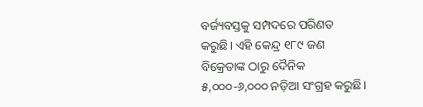ବର୍ଜ୍ୟବସ୍ତକୁ ସମ୍ପଦରେ ପରିଣତ କରୁଛି। ଏହି କେନ୍ଦ୍ର ୧୮୯ ଜଣ ବିକ୍ରେତାଙ୍କ ଠାରୁ ଦୈନିକ ୫,୦୦୦-୬,୦୦୦ ନଡ଼ିଆ ସଂଗ୍ରହ କରୁଛି।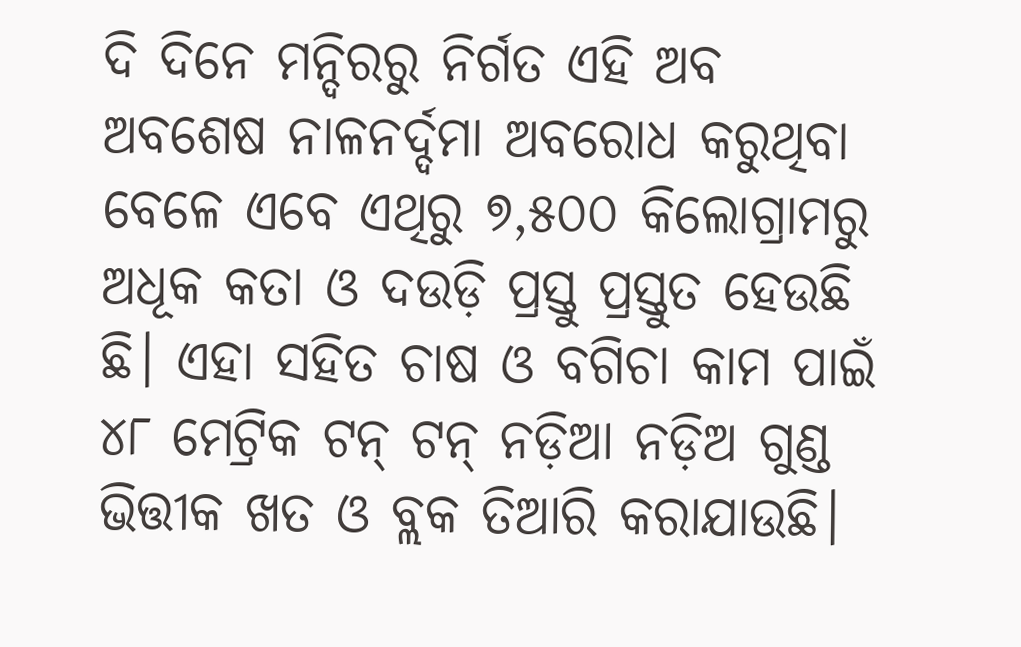ଦି ଦିନେ ମନ୍ଦିରରୁ ନିର୍ଗତ ଏହି ଅବ ଅବଶେଷ ନାଳନର୍ଦ୍ଦମା ଅବରୋଧ କରୁଥିବା ବେଳେ ଏବେ ଏଥିରୁ ୭,୫୦୦ କିଲୋଗ୍ରାମରୁ ଅଧୂକ କତା ଓ ଦଉଡ଼ି ପ୍ରସ୍ତୁ ପ୍ରସ୍ତୁତ ହେଉଛି ଛି। ଏହା ସହିତ ଚାଷ ଓ ବଗିଚା କାମ ପାଇଁ ୪୮ ମେଟ୍ରିକ ଟନ୍‌ ଟନ୍‌ ନଡ଼ିଆ ନଡ଼ିଅ ଗୁଣ୍ଡ ଭିତ୍ତୀକ ଖତ ଓ ବ୍ଲକ ତିଆରି କରାଯାଉଛି।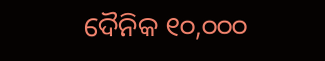ଦୈନିକ ୧୦,୦୦୦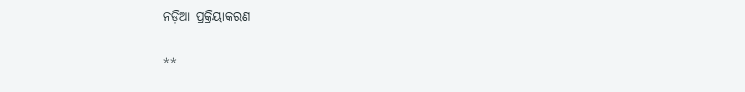ନଡ଼ିଆ ପ୍ରକ୍ରିୟାକରଣ

**